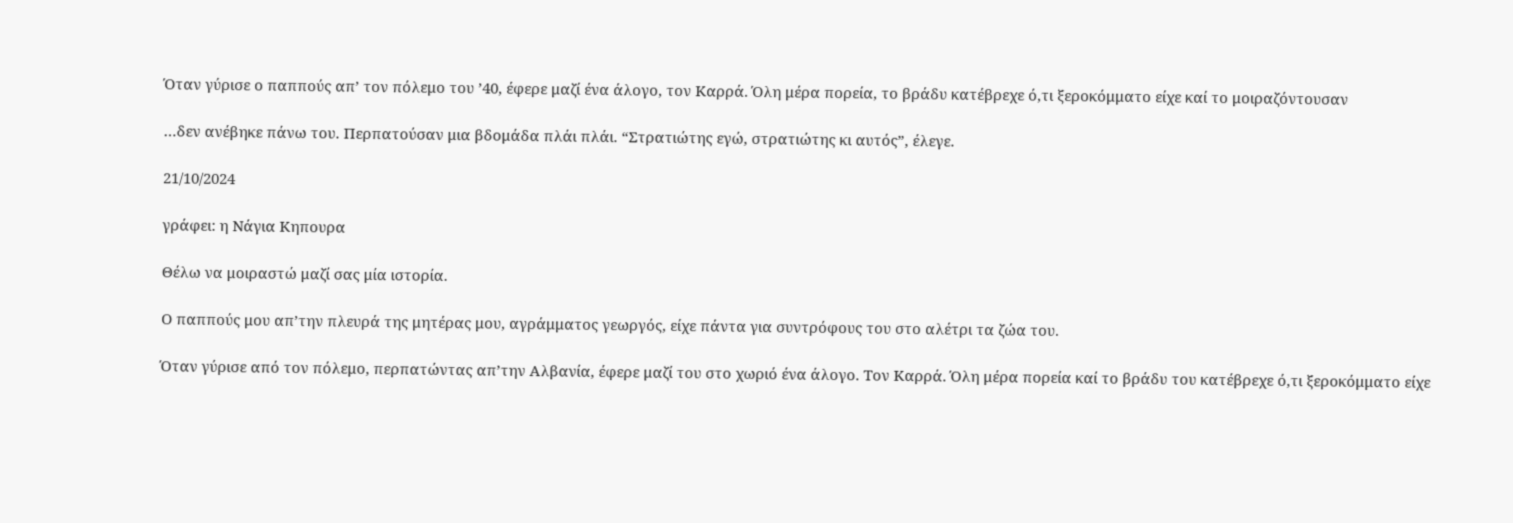Όταν γύρισε ο παππούς απ’ τον πόλεμο του ’40, έφερε μαζί ένα άλογο, τον Καρρά. Όλη μέρα πορεία, το βράδυ κατέβρεχε ό,τι ξεροκόμματο είχε καί το μοιραζόντουσαν

…δεν ανέβηκε πάνω του. Περπατούσαν μια βδομάδα πλάι πλάι. “Στρατιώτης εγώ, στρατιώτης κι αυτός”, έλεγε.

21/10/2024

γράφει: η Νάγια Κηπουρα

Θέλω να μοιραστώ μαζί σας μία ιστορία.

Ο παππούς μου απ’την πλευρά της μητέρας μου, αγράμματος γεωργός, είχε πάντα για συντρόφους του στο αλέτρι τα ζώα του.

Όταν γύρισε από τον πόλεμο, περπατώντας απ’την Αλβανία, έφερε μαζί του στο χωριό ένα άλογο. Τον Καρρά. Όλη μέρα πορεία καί το βράδυ του κατέβρεχε ό,τι ξεροκόμματο είχε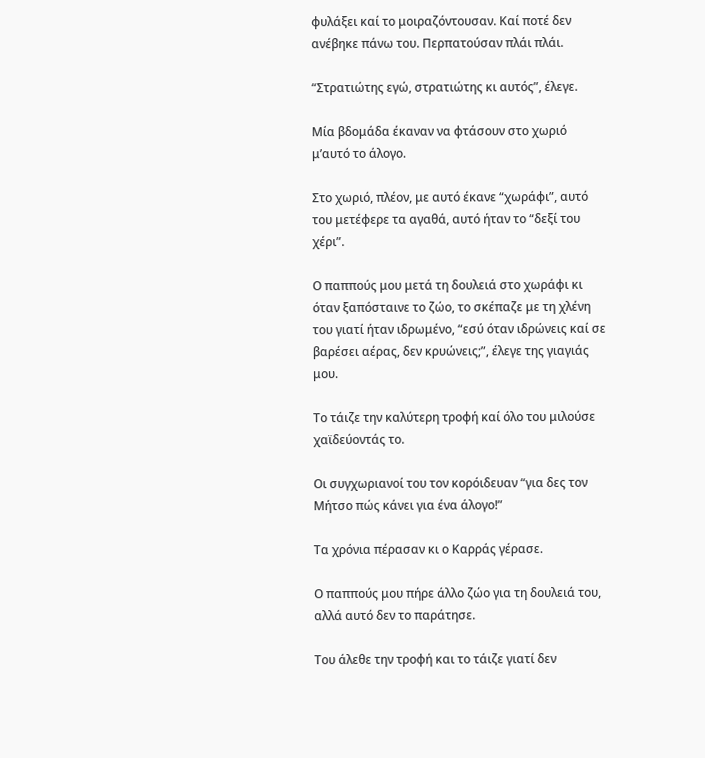φυλάξει καί το μοιραζόντουσαν. Καί ποτέ δεν ανέβηκε πάνω του. Περπατούσαν πλάι πλάι.

“Στρατιώτης εγώ, στρατιώτης κι αυτός”, έλεγε.

Μία βδομάδα έκαναν να φτάσουν στο χωριό μ’αυτό το άλογο.

Στο χωριό, πλέον, με αυτό έκανε “χωράφι”, αυτό του μετέφερε τα αγαθά, αυτό ήταν το “δεξί του χέρι”.

Ο παππούς μου μετά τη δουλειά στο χωράφι κι όταν ξαπόσταινε το ζώο, το σκέπαζε με τη χλένη του γιατί ήταν ιδρωμένο, “εσύ όταν ιδρώνεις καί σε βαρέσει αέρας, δεν κρυώνεις;”, έλεγε της γιαγιάς μου.

Το τάιζε την καλύτερη τροφή καί όλο του μιλούσε χαϊδεύοντάς το.

Οι συγχωριανοί του τον κορόιδευαν “για δες τον Μήτσο πώς κάνει για ένα άλογο!”

Τα χρόνια πέρασαν κι ο Καρράς γέρασε.

Ο παππούς μου πήρε άλλο ζώο για τη δουλειά του, αλλά αυτό δεν το παράτησε.

Του άλεθε την τροφή και το τάιζε γιατί δεν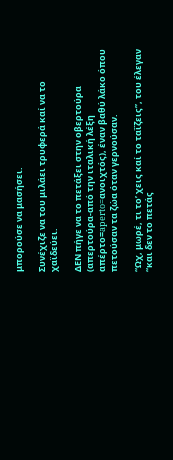μπορούσε να μασήσει.

Συνέχιζε να του μιλάει τρυφερά καί να το χαϊδεύει.

ΔΕΝ πήγε να το πετάξει στην οβερτούρα (απερτούρα-από την ιταλική λέξη απέρτο=aperto=ανοιχτός), έναν βαθύ λάκο όπου πετούσαν τα ζώα όταν γερνούσαν.

“Ωχ, μωρέ, τι το’ χεις καί το ταΐζεις”, του έλεγαν “και δεν το πετάς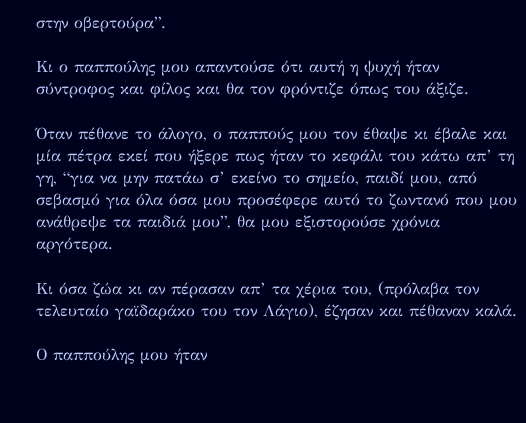στην οβερτούρα”.

Κι ο παππούλης μου απαντούσε ότι αυτή η ψυχή ήταν σύντροφος και φίλος και θα τον φρόντιζε όπως του άξιζε.

Όταν πέθανε το άλογο, ο παππούς μου τον έθαψε κι έβαλε και μία πέτρα εκεί που ήξερε πως ήταν το κεφάλι του κάτω απ’ τη γη, “για να μην πατάω σ’ εκείνο το σημείο, παιδί μου, από σεβασμό για όλα όσα μου προσέφερε αυτό το ζωντανό που μου ανάθρεψε τα παιδιά μου”, θα μου εξιστορούσε χρόνια αργότερα.

Κι όσα ζώα κι αν πέρασαν απ’ τα χέρια του, (πρόλαβα τον τελευταίο γαϊδαράκο του τον Λάγιο), έζησαν και πέθαναν καλά.

Ο παππούλης μου ήταν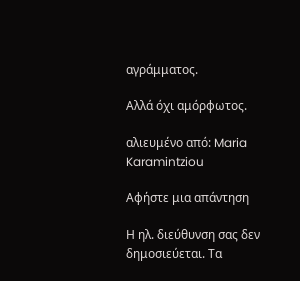αγράμματος.

Αλλά όχι αμόρφωτος.

αλιευμένο από: Maria Karamintziou

Αφήστε μια απάντηση

Η ηλ. διεύθυνση σας δεν δημοσιεύεται. Τα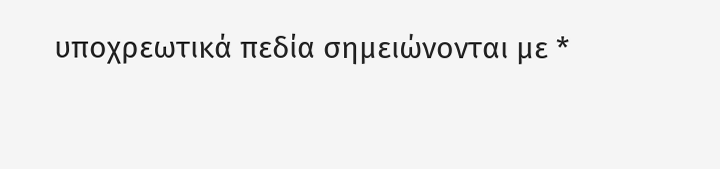υποχρεωτικά πεδία σημειώνονται με *